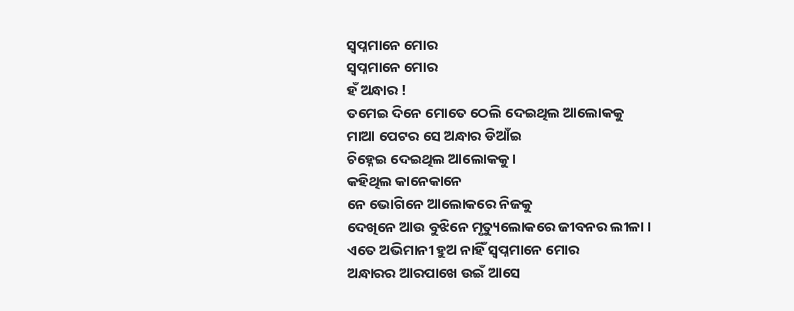ସ୍ବପ୍ନମାନେ ମୋର
ସ୍ବପ୍ନମାନେ ମୋର
ହଁ ଅନ୍ଧାର !
ତମେଇ ଦିନେ ମୋତେ ଠେଲି ଦେଇଥିଲ ଆଲୋକକୁ
ମାଆ ପେଟର ସେ ଅନ୍ଧାର ଡିଆଁଇ
ଚିହ୍ନେଇ ଦେଇଥିଲ ଆଲୋକକୁ ।
କହିଥିଲ କାନେକାନେ
ନେ ଭୋଗିନେ ଆଲୋକରେ ନିଜକୁ
ଦେଖିନେ ଆଉ ବୁଝିନେ ମୃତ୍ୟୁଲୋକରେ ଜୀବନର ଲୀଳା ।
ଏତେ ଅଭିମାନୀ ହୁଅ ନାହିଁ ସ୍ବପ୍ନମାନେ ମୋର
ଅନ୍ଧାରର ଆରପାଖେ ଉଇଁ ଆସେ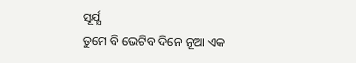ସୂର୍ଯ୍ଯ
ତୁମେ ବି ଭେଟିବ ଦିନେ ନୂଆ ଏକ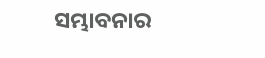ସମ୍ଭାବନାର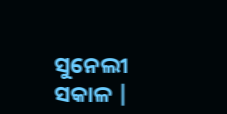ସୁନେଲୀ ସକାଳ |